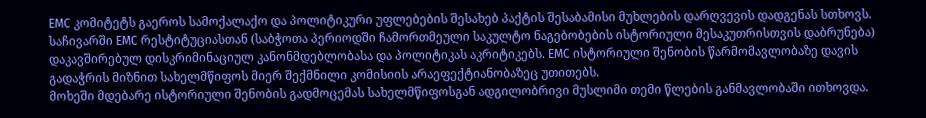EMC კომიტეტს გაეროს სამოქალაქო და პოლიტიკური უფლებების შესახებ პაქტის შესაბამისი მუხლების დარღვევის დადგენას სთხოვს. საჩივარში EMC რესტიტუციასთან (საბჭოთა პერიოდში ჩამორთმეული საკულტო ნაგებობების ისტორიული მესაკუთრისთვის დაბრუნება) დაკავშირებულ დისკრიმინაციულ კანონმდებლობასა და პოლიტიკას აკრიტიკებს. EMC ისტორიული შენობის წარმომავლობაზე დავის გადაჭრის მიზნით სახელმწიფოს მიერ შექმნილი კომისიის არაეფექტიანობაზეც უთითებს.
მოხეში მდებარე ისტორიული შენობის გადმოცემას სახელმწიფოსგან ადგილობრივი მუსლიმი თემი წლების განმავლობაში ითხოვდა.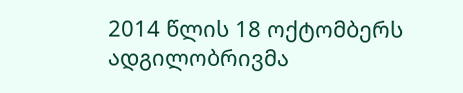2014 წლის 18 ოქტომბერს ადგილობრივმა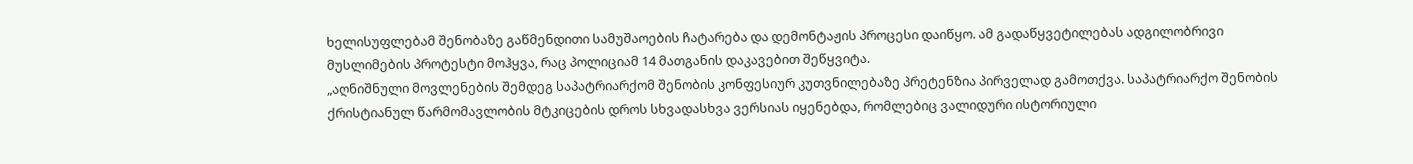ხელისუფლებამ შენობაზე გაწმენდითი სამუშაოების ჩატარება და დემონტაჟის პროცესი დაიწყო. ამ გადაწყვეტილებას ადგილობრივი მუსლიმების პროტესტი მოჰყვა, რაც პოლიციამ 14 მათგანის დაკავებით შეწყვიტა.
„აღნიშნული მოვლენების შემდეგ საპატრიარქომ შენობის კონფესიურ კუთვნილებაზე პრეტენზია პირველად გამოთქვა. საპატრიარქო შენობის ქრისტიანულ წარმომავლობის მტკიცების დროს სხვადასხვა ვერსიას იყენებდა, რომლებიც ვალიდური ისტორიული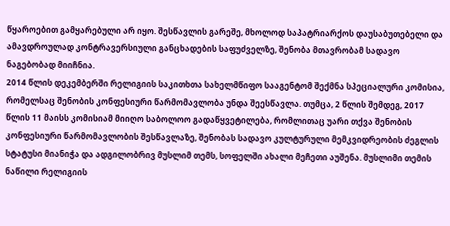წყაროებით გამყარებული არ იყო. შესწავლის გარეშე, მხოლოდ საპატრიარქოს დაუსაბუთებელი და ამავდროულად კონტრავერსიული განცხადების საფუძველზე, შენობა მთავრობამ სადავო ნაგებობად მიიჩნია.
2014 წლის დეკემბერში რელიგიის საკითხთა სახელმწიფო სააგენტომ შექმნა სპეციალური კომისია, რომელსაც შენობის კონფესიური წარმომავლობა უნდა შეესწავლა. თუმცა, 2 წლის შემდეგ, 2017 წლის 11 მაისს კომისიამ მიიღო საბოლოო გადაწყვეტილება, რომლითაც უარი თქვა შენობის კონფესიური წარმომავლობის შესწავლაზე, შენობას სადავო კულტურული მემკვიდრეობის ძეგლის სტატუსი მიანიჭა და ადგილობრივ მუსლიმ თემს, სოფელში ახალი მეჩეთი აუშენა. მუსლიმი თემის ნაწილი რელიგიის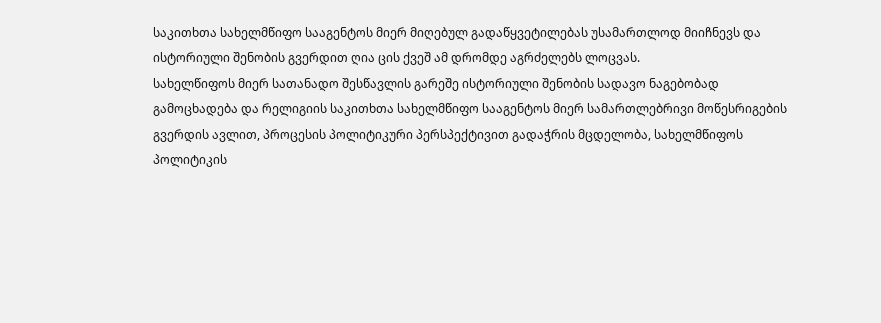საკითხთა სახელმწიფო სააგენტოს მიერ მიღებულ გადაწყვეტილებას უსამართლოდ მიიჩნევს და ისტორიული შენობის გვერდით ღია ცის ქვეშ ამ დრომდე აგრძელებს ლოცვას.
სახელწიფოს მიერ სათანადო შესწავლის გარეშე ისტორიული შენობის სადავო ნაგებობად გამოცხადება და რელიგიის საკითხთა სახელმწიფო სააგენტოს მიერ სამართლებრივი მოწესრიგების გვერდის ავლით, პროცესის პოლიტიკური პერსპექტივით გადაჭრის მცდელობა, სახელმწიფოს პოლიტიკის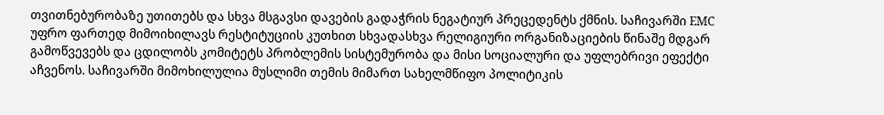თვითნებურობაზე უთითებს და სხვა მსგავსი დავების გადაჭრის ნეგატიურ პრეცედენტს ქმნის. საჩივარში EMC უფრო ფართედ მიმოიხილავს რესტიტუციის კუთხით სხვადასხვა რელიგიური ორგანიზაციების წინაშე მდგარ გამოწვევებს და ცდილობს კომიტეტს პრობლემის სისტემურობა და მისი სოციალური და უფლებრივი ეფექტი აჩვენოს. საჩივარში მიმოხილულია მუსლიმი თემის მიმართ სახელმწიფო პოლიტიკის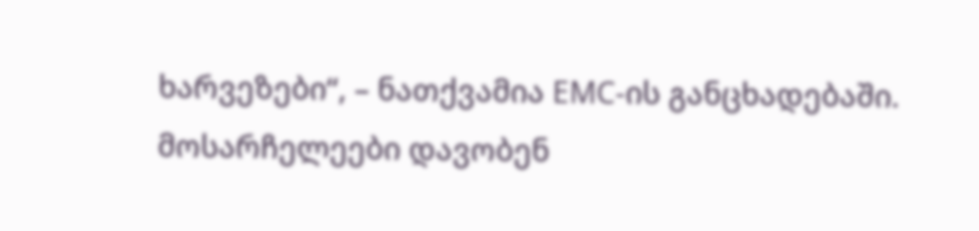ხარვეზები“, – ნათქვამია EMC-ის განცხადებაში.
მოსარჩელეები დავობენ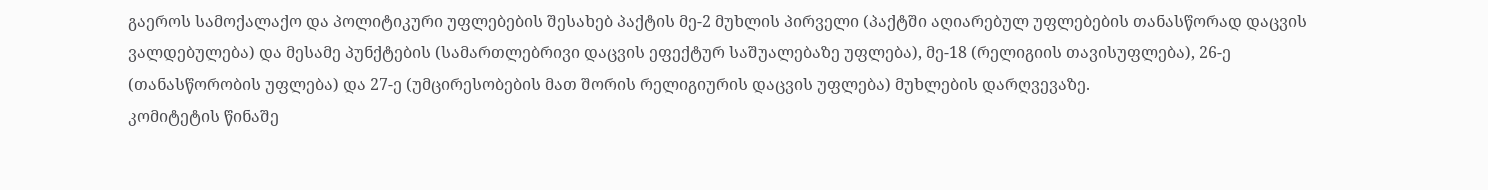გაეროს სამოქალაქო და პოლიტიკური უფლებების შესახებ პაქტის მე-2 მუხლის პირველი (პაქტში აღიარებულ უფლებების თანასწორად დაცვის ვალდებულება) და მესამე პუნქტების (სამართლებრივი დაცვის ეფექტურ საშუალებაზე უფლება), მე-18 (რელიგიის თავისუფლება), 26-ე (თანასწორობის უფლება) და 27-ე (უმცირესობების მათ შორის რელიგიურის დაცვის უფლება) მუხლების დარღვევაზე.
კომიტეტის წინაშე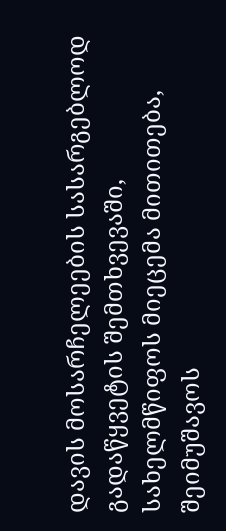დავის მოსარჩელეების სასარგებლოდ გადაწყვეტის შემთხვევაში, სახელმწიფოს მიეცემა მითითება, შეიმუშავოს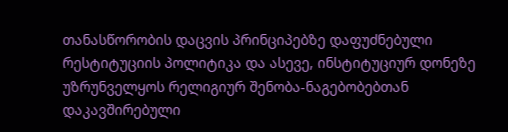თანასწორობის დაცვის პრინციპებზე დაფუძნებული რესტიტუციის პოლიტიკა და ასევე, ინსტიტუციურ დონეზე უზრუნველყოს რელიგიურ შენობა-ნაგებობებთან დაკავშირებული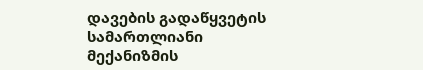დავების გადაწყვეტის სამართლიანი მექანიზმის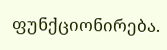ფუნქციონირება.